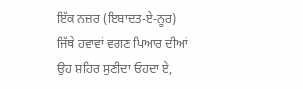ਇੱਕ ਨਜ਼ਰ (ਇਬਾਦਤ-ਏ-ਨੂਰ)
ਜਿੱਥੇ ਹਵਾਵਾਂ ਵਗਣ ਪਿਆਰ ਦੀਆਂ
ਉਹ ਸ਼ਹਿਰ ਸੁਣੀਦਾ ਓਹਦਾ ਏ,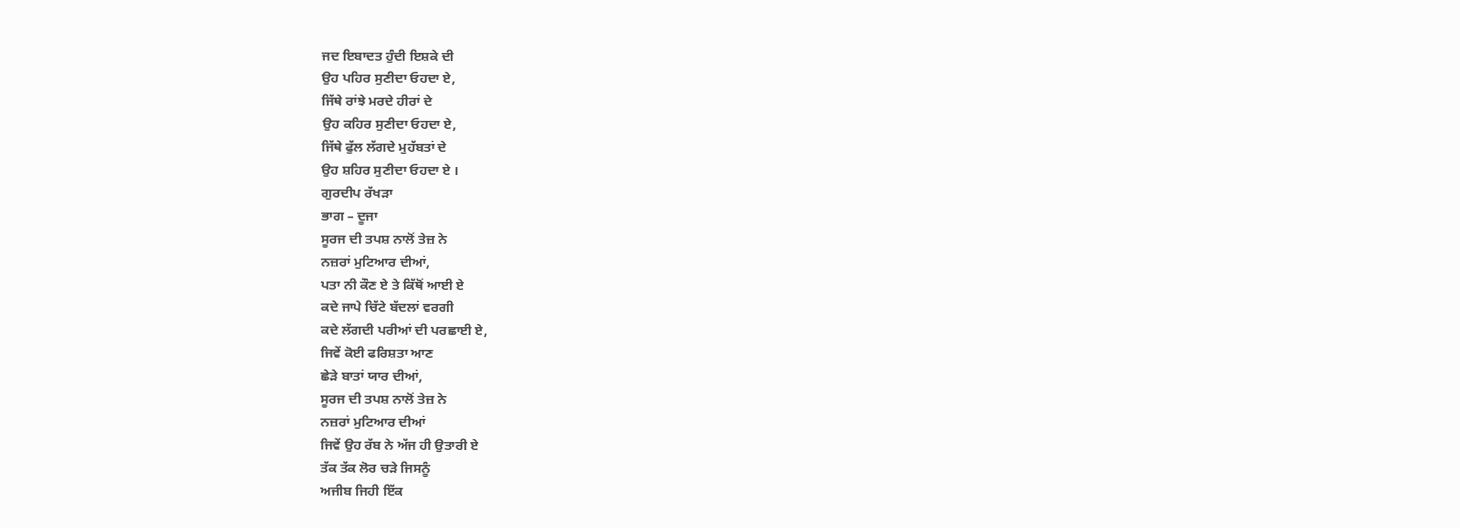ਜਦ ਇਬਾਦਤ ਹੁੰਦੀ ਇਸ਼ਕੇ ਦੀ
ਉਹ ਪਹਿਰ ਸੁਣੀਦਾ ਓਹਦਾ ਏ,
ਜਿੱਥੇ ਰਾਂਝੇ ਮਰਦੇ ਹੀਰਾਂ ਦੇ
ਉਹ ਕਹਿਰ ਸੁਣੀਦਾ ਓਹਦਾ ਏ,
ਜਿੱਥੇ ਫੁੱਲ ਲੱਗਦੇ ਮੁਹੱਬਤਾਂ ਦੇ
ਉਹ ਸ਼ਹਿਰ ਸੁਣੀਦਾ ਓਹਦਾ ਏ ।
ਗੁਰਦੀਪ ਰੱਖੜਾ
ਭਾਗ – ਦੂਜਾ
ਸੂਰਜ ਦੀ ਤਪਸ਼ ਨਾਲੋਂ ਤੇਜ਼ ਨੇ
ਨਜ਼ਰਾਂ ਮੁਟਿਆਰ ਦੀਆਂ,
ਪਤਾ ਨੀ ਕੌਣ ਏ ਤੇ ਕਿੱਥੋਂ ਆਈ ਏ
ਕਦੇ ਜਾਪੇ ਚਿੱਟੇ ਬੱਦਲਾਂ ਵਰਗੀ
ਕਦੇ ਲੱਗਦੀ ਪਰੀਆਂ ਦੀ ਪਰਛਾਈ ਏ,
ਜਿਵੇਂ ਕੋਈ ਫਰਿਸ਼ਤਾ ਆਣ
ਛੇੜੇ ਬਾਤਾਂ ਯਾਰ ਦੀਆਂ,
ਸੂਰਜ ਦੀ ਤਪਸ਼ ਨਾਲੋਂ ਤੇਜ਼ ਨੇ
ਨਜ਼ਰਾਂ ਮੁਟਿਆਰ ਦੀਆਂ
ਜਿਵੇਂ ਉਹ ਰੱਬ ਨੇ ਅੱਜ ਹੀ ਉਤਾਰੀ ਏ
ਤੱਕ ਤੱਕ ਲੋਰ ਚੜੇ ਜਿਸਨੂੰ
ਅਜੀਬ ਜਿਹੀ ਇੱਕ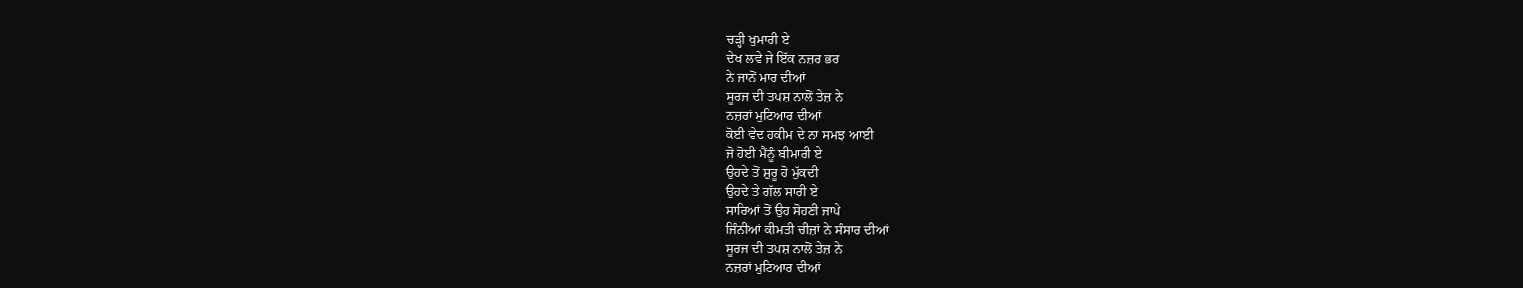ਚੜ੍ਹੀ ਖੁਮਾਰੀ ਏ
ਦੇਖ ਲਵੇ ਜੇ ਇੱਕ ਨਜ਼ਰ ਭਰ
ਨੇ ਜਾਨੋਂ ਮਾਰ ਦੀਆਂ
ਸੂਰਜ ਦੀ ਤਪਸ਼ ਨਾਲੋਂ ਤੇਜ਼ ਨੇ
ਨਜ਼ਰਾਂ ਮੁਟਿਆਰ ਦੀਆਂ
ਕੋਈ ਵੇਦ ਹਕੀਮ ਦੇ ਨਾ ਸਮਝ ਆਈ
ਜੋ ਹੋਈ ਮੈਂਨੂੰ ਬੀਮਾਰੀ ਏ
ਉਹਦੇ ਤੋਂ ਸ਼ੁਰੂ ਹੋ ਮੁੱਕਦੀ
ਉਹਦੇ ਤੇ ਗੱਲ ਸਾਰੀ ਏ
ਸਾਰਿਆਂ ਤੋਂ ਉਹ ਸੋਹਣੀ ਜਾਪੇ
ਜਿੰਨੀਆਂ ਕੀਮਤੀ ਚੀਜ਼ਾਂ ਨੇ ਸੰਸਾਰ ਦੀਆਂ
ਸੂਰਜ ਦੀ ਤਪਸ਼ ਨਾਲੋਂ ਤੇਜ਼ ਨੇ
ਨਜ਼ਰਾਂ ਮੁਟਿਆਰ ਦੀਆਂ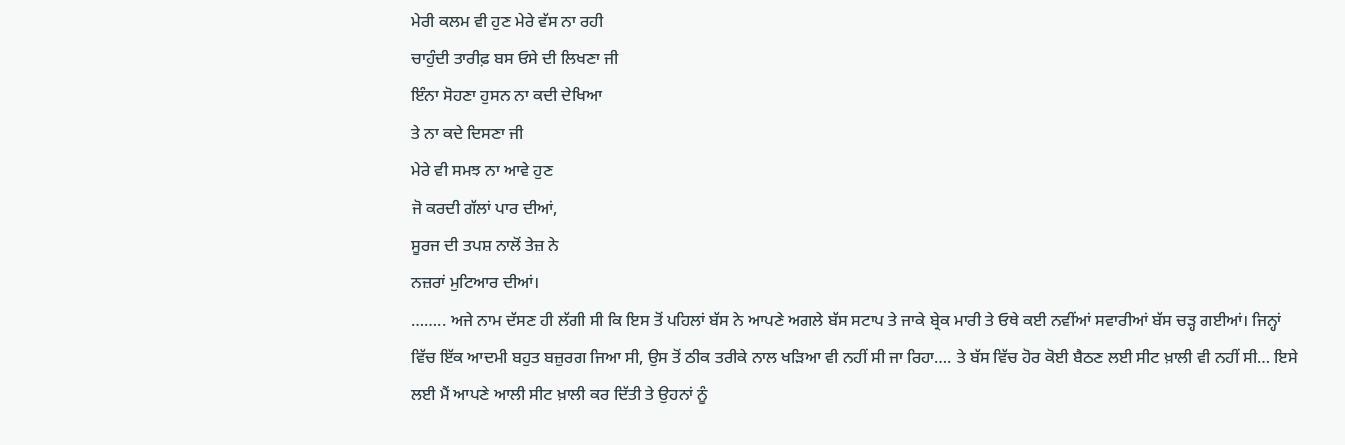ਮੇਰੀ ਕਲਮ ਵੀ ਹੁਣ ਮੇਰੇ ਵੱਸ ਨਾ ਰਹੀ
ਚਾਹੁੰਦੀ ਤਾਰੀਫ਼ ਬਸ ਓਸੇ ਦੀ ਲਿਖਣਾ ਜੀ
ਇੰਨਾ ਸੋਹਣਾ ਹੁਸਨ ਨਾ ਕਦੀ ਦੇਖਿਆ
ਤੇ ਨਾ ਕਦੇ ਦਿਸਣਾ ਜੀ
ਮੇਰੇ ਵੀ ਸਮਝ ਨਾ ਆਵੇ ਹੁਣ
ਜੋ ਕਰਦੀ ਗੱਲਾਂ ਪਾਰ ਦੀਆਂ,
ਸੂਰਜ ਦੀ ਤਪਸ਼ ਨਾਲੋਂ ਤੇਜ਼ ਨੇ
ਨਜ਼ਰਾਂ ਮੁਟਿਆਰ ਦੀਆਂ।
…….. ਅਜੇ ਨਾਮ ਦੱਸਣ ਹੀ ਲੱਗੀ ਸੀ ਕਿ ਇਸ ਤੋਂ ਪਹਿਲਾਂ ਬੱਸ ਨੇ ਆਪਣੇ ਅਗਲੇ ਬੱਸ ਸਟਾਪ ਤੇ ਜਾਕੇ ਬ੍ਰੇਕ ਮਾਰੀ ਤੇ ਓਥੇ ਕਈ ਨਵੀਂਆਂ ਸਵਾਰੀਆਂ ਬੱਸ ਚੜ੍ਹ ਗਈਆਂ। ਜਿਨ੍ਹਾਂ ਵਿੱਚ ਇੱਕ ਆਦਮੀ ਬਹੁਤ ਬਜ਼ੁਰਗ ਜਿਆ ਸੀ, ਉਸ ਤੋਂ ਠੀਕ ਤਰੀਕੇ ਨਾਲ ਖੜਿਆ ਵੀ ਨਹੀਂ ਸੀ ਜਾ ਰਿਹਾ…. ਤੇ ਬੱਸ ਵਿੱਚ ਹੋਰ ਕੋਈ ਬੈਠਣ ਲਈ ਸੀਟ ਖ਼ਾਲੀ ਵੀ ਨਹੀਂ ਸੀ… ਇਸੇ ਲਈ ਮੈਂ ਆਪਣੇ ਆਲੀ ਸੀਟ ਖ਼ਾਲੀ ਕਰ ਦਿੱਤੀ ਤੇ ਉਹਨਾਂ ਨੂੰ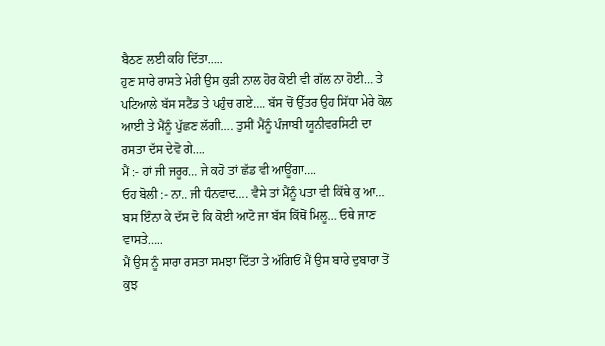ਬੈਠਣ ਲਈ ਕਹਿ ਦਿੱਤਾ…..
ਹੁਣ ਸਾਰੇ ਰਾਸਤੇ ਮੇਰੀ ਉਸ ਕੁੜੀ ਨਾਲ ਹੋਰ ਕੋਈ ਵੀ ਗੱਲ ਨਾ ਹੋਈ… ਤੇ ਪਟਿਆਲੇ ਬੱਸ ਸਟੈਂਡ ਤੇ ਪਹੁੰਚ ਗਏ…. ਬੱਸ ਚੋਂ ਉੱਤਰ ਉਹ ਸਿੱਧਾ ਮੇਰੇ ਕੋਲ ਆਈ ਤੇ ਮੈਂਨੂੰ ਪੁੱਛਣ ਲੱਗੀ…. ਤੁਸੀਂ ਮੈਂਨੂੰ ਪੰਜਾਬੀ ਯੂਨੀਵਰਸਿਟੀ ਦਾ ਰਸਤਾ ਦੱਸ ਦੇਵੋ ਗੇ….
ਮੈਂ :- ਹਾਂ ਜੀ ਜਰੂਰ… ਜੇ ਕਹੋ ਤਾਂ ਛੱਡ ਵੀ ਆਊਂਗਾ….
ਓਹ ਬੋਲੀ :- ਨਾ.. ਜੀ ਧੰਨਵਾਦ…. ਵੈਸੇ ਤਾਂ ਮੈਂਨੂੰ ਪਤਾ ਵੀ ਕਿੱਥੇ ਕੁ ਆ… ਬਸ ਇੰਨਾ ਕੇ ਦੱਸ ਦੋ ਕਿ ਕੋਈ ਆਟੋ ਜਾ ਬੱਸ ਕਿੱਥੋਂ ਮਿਲੂ… ਓਥੇ ਜਾਣ ਵਾਸਤੇ…..
ਮੈਂ ਉਸ ਨੂੰ ਸਾਰਾ ਰਸਤਾ ਸਮਝਾ ਦਿੱਤਾ ਤੇ ਅੱਗਿਓਂ ਮੈਂ ਉਸ ਬਾਰੇ ਦੁਬਾਰਾ ਤੋਂ ਕੁਝ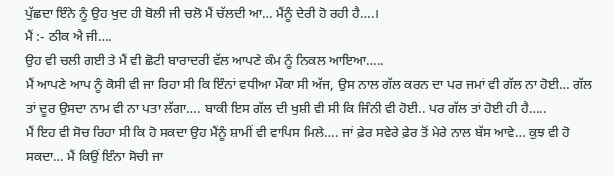ਪੁੱਛਦਾ ਇੰਨੇ ਨੂੰ ਉਹ ਖੁਦ ਹੀ ਬੋਲੀ ਜੀ ਚਲੋ ਮੈਂ ਚੱਲਦੀ ਆ… ਮੈਂਨੂੰ ਦੇਰੀ ਹੋ ਰਹੀ ਹੈ….।
ਮੈਂ :- ਠੀਕ ਐ ਜੀ….
ਉਹ ਵੀ ਚਲੀ ਗਈ ਤੇ ਮੈਂ ਵੀ ਛੋਟੀ ਬਾਰਾਦਰੀ ਵੱਲ ਆਪਣੇ ਕੰਮ ਨੂੰ ਨਿਕਲ ਆਇਆ…..
ਮੈਂ ਆਪਣੇ ਆਪ ਨੂੰ ਕੋਸੀ ਵੀ ਜਾ ਰਿਹਾ ਸੀ ਕਿ ਇੰਨਾਂ ਵਧੀਆ ਮੌਕਾ ਸੀ ਅੱਜ, ਉਸ ਨਾਲ ਗੱਲ ਕਰਨ ਦਾ ਪਰ ਜਮਾਂ ਵੀ ਗੱਲ ਨਾ ਹੋਈ… ਗੱਲ ਤਾਂ ਦੂਰ ਉਸਦਾ ਨਾਮ ਵੀ ਨਾ ਪਤਾ ਲੱਗਾ…. ਬਾਕੀ ਇਸ ਗੱਲ ਦੀ ਖੁਸ਼ੀ ਵੀ ਸੀ ਕਿ ਜਿੰਨੀ ਵੀ ਹੋਈ.. ਪਰ ਗੱਲ ਤਾਂ ਹੋਈ ਹੀ ਹੈ…..
ਮੈਂ ਇਹ ਵੀ ਸੋਚ ਰਿਹਾ ਸੀ ਕਿ ਹੋ ਸਕਦਾ ਉਹ ਮੈਂਨੂੰ ਸ਼ਾਮੀਂ ਵੀ ਵਾਪਿਸ ਮਿਲੇ…. ਜਾਂ ਫ਼ੇਰ ਸਵੇਰੇ ਫ਼ੇਰ ਤੋਂ ਮੇਰੇ ਨਾਲ ਬੱਸ ਆਵੇ… ਕੁਝ ਵੀ ਹੋ ਸਕਦਾ… ਮੈਂ ਕਿਉਂ ਇੰਨਾ ਸੋਚੀ ਜਾ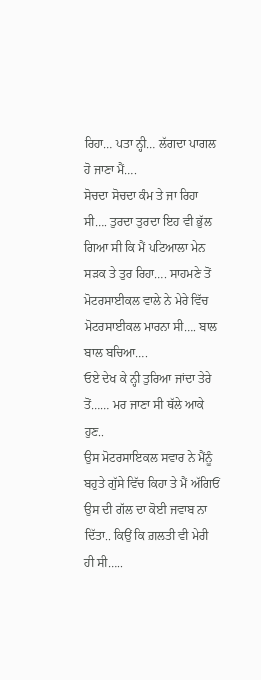ਰਿਹਾ… ਪਤਾ ਨ੍ਹੀ… ਲੱਗਦਾ ਪਾਗਲ ਹੋ ਜਾਣਾ ਮੈਂ….
ਸੋਚਦਾ ਸੋਚਦਾ ਕੰਮ ਤੇ ਜਾ ਰਿਹਾ ਸੀ…. ਤੁਰਦਾ ਤੁਰਦਾ ਇਹ ਵੀ ਭੁੱਲ ਗਿਆ ਸੀ ਕਿ ਮੈਂ ਪਟਿਆਲਾ ਮੇਨ ਸੜਕ ਤੇ ਤੁਰ ਰਿਹਾ…. ਸਾਹਮਣੇ ਤੋਂ ਮੋਟਰਸਾਈਕਲ ਵਾਲੇ ਨੇ ਮੇਰੇ ਵਿੱਚ ਮੋਟਰਸਾਈਕਲ ਮਾਰਨਾ ਸੀ…. ਬਾਲ ਬਾਲ ਬਚਿਆ….
ਓਏ ਦੇਖ ਕੇ ਨ੍ਹੀ ਤੁਰਿਆ ਜਾਂਦਾ ਤੇਰੇ ਤੋਂ…… ਮਰ ਜਾਣਾ ਸੀ ਥੱਲੇ ਆਕੇ ਹੁਣ..
ਉਸ ਮੋਟਰਸਾਇਕਲ ਸਵਾਰ ਨੇ ਮੈਂਨੂੰ ਬਹੁਤੇ ਗੁੱਸੇ ਵਿੱਚ ਕਿਹਾ ਤੇ ਮੈਂ ਅੱਗਿਓਂ ਉਸ ਦੀ ਗੱਲ ਦਾ ਕੋਈ ਜਵਾਬ ਨਾ ਦਿੱਤਾ.. ਕਿਉਂ ਕਿ ਗ਼ਲਤੀ ਵੀ ਮੇਰੀ ਹੀ ਸੀ…..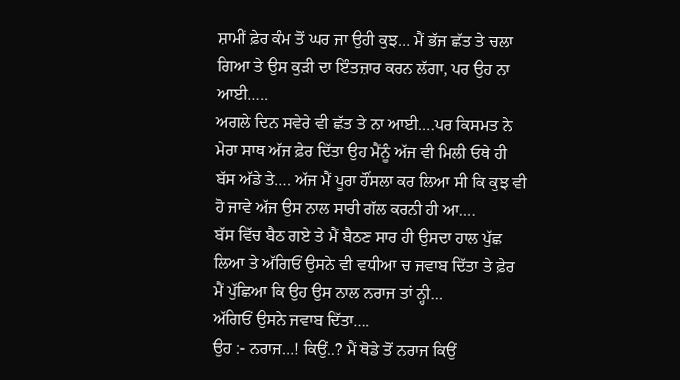ਸ਼ਾਮੀਂ ਫ਼ੇਰ ਕੰਮ ਤੋਂ ਘਰ ਜਾ ਉਹੀ ਕੁਝ… ਮੈਂ ਭੱਜ ਛੱਤ ਤੇ ਚਲਾ ਗਿਆ ਤੇ ਉਸ ਕੁੜੀ ਦਾ ਇੰਤਜ਼ਾਰ ਕਰਨ ਲੱਗਾ, ਪਰ ਉਹ ਨਾ ਆਈ…..
ਅਗਲੇ ਦਿਨ ਸਵੇਰੇ ਵੀ ਛੱਤ ਤੇ ਨਾ ਆਈ….ਪਰ ਕਿਸਮਤ ਨੇ ਮੇਰਾ ਸਾਥ ਅੱਜ ਫ਼ੇਰ ਦਿੱਤਾ ਉਹ ਮੈਂਨੂੰ ਅੱਜ ਵੀ ਮਿਲੀ ਓਥੇ ਹੀ ਬੱਸ ਅੱਡੇ ਤੇ…. ਅੱਜ ਮੈਂ ਪੂਰਾ ਹੌਂਸਲਾ ਕਰ ਲਿਆ ਸੀ ਕਿ ਕੁਝ ਵੀ ਹੋ ਜਾਵੇ ਅੱਜ ਉਸ ਨਾਲ ਸਾਰੀ ਗੱਲ ਕਰਨੀ ਹੀ ਆ….
ਬੱਸ ਵਿੱਚ ਬੈਠ ਗਏ ਤੇ ਮੈਂ ਬੈਠਣ ਸਾਰ ਹੀ ਉਸਦਾ ਹਾਲ ਪੁੱਛ ਲਿਆ ਤੇ ਅੱਗਿਓਂ ਉਸਨੇ ਵੀ ਵਧੀਆ ਚ ਜਵਾਬ ਦਿੱਤਾ ਤੇ ਫ਼ੇਰ ਮੈਂ ਪੁੱਛਿਆ ਕਿ ਉਹ ਉਸ ਨਾਲ ਨਰਾਜ ਤਾਂ ਨ੍ਹੀ…
ਅੱਗਿਓਂ ਉਸਨੇ ਜਵਾਬ ਦਿੱਤਾ….
ਉਹ :- ਨਰਾਜ…! ਕਿਉਂ..? ਮੈਂ ਥੋਡੇ ਤੋਂ ਨਰਾਜ ਕਿਉਂ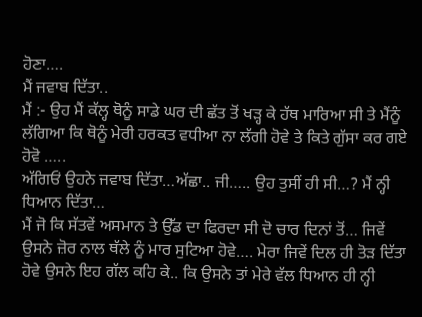ਹੋਣਾ….
ਮੈਂ ਜਵਾਬ ਦਿੱਤਾ..
ਮੈਂ :- ਉਹ ਮੈਂ ਕੱਲ੍ਹ ਥੋਨੂੰ ਸਾਡੇ ਘਰ ਦੀ ਛੱਤ ਤੋਂ ਖੜ੍ਹ ਕੇ ਹੱਥ ਮਾਰਿਆ ਸੀ ਤੇ ਮੈਂਨੂੰ ਲੱਗਿਆ ਕਿ ਥੋਨੂੰ ਮੇਰੀ ਹਰਕਤ ਵਧੀਆ ਨਾ ਲੱਗੀ ਹੋਵੇ ਤੇ ਕਿਤੇ ਗੁੱਸਾ ਕਰ ਗਏ ਹੋਵੋ …..
ਅੱਗਿਓਂ ਉਹਨੇ ਜਵਾਬ ਦਿੱਤਾ…ਅੱਛਾ.. ਜੀ….. ਉਹ ਤੁਸੀਂ ਹੀ ਸੀ…? ਮੈਂ ਨ੍ਹੀ ਧਿਆਨ ਦਿੱਤਾ…
ਮੈਂ ਜੋ ਕਿ ਸੱਤਵੇਂ ਅਸਮਾਨ ਤੇ ਉੱਡ ਦਾ ਫਿਰਦਾ ਸੀ ਦੋ ਚਾਰ ਦਿਨਾਂ ਤੋਂ… ਜਿਵੇਂ ਉਸਨੇ ਜ਼ੋਰ ਨਾਲ ਥੱਲੇ ਨੂੰ ਮਾਰ ਸੁਟਿਆ ਹੋਵੇ…. ਮੇਰਾ ਜਿਵੇਂ ਦਿਲ ਹੀ ਤੋੜ ਦਿੱਤਾ ਹੋਵੇ ਉਸਨੇ ਇਹ ਗੱਲ ਕਹਿ ਕੇ.. ਕਿ ਉਸਨੇ ਤਾਂ ਮੇਰੇ ਵੱਲ ਧਿਆਨ ਹੀ ਨ੍ਹੀ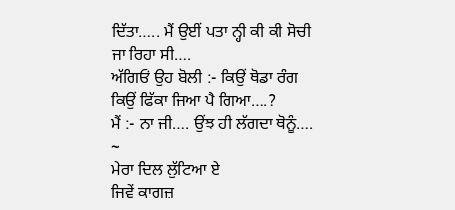ਦਿੱਤਾ….. ਮੈਂ ਉਈਂ ਪਤਾ ਨ੍ਹੀ ਕੀ ਕੀ ਸੋਚੀ ਜਾ ਰਿਹਾ ਸੀ….
ਅੱਗਿਓਂ ਉਹ ਬੋਲੀ :- ਕਿਉਂ ਥੋਡਾ ਰੰਗ ਕਿਉਂ ਫਿੱਕਾ ਜਿਆ ਪੈ ਗਿਆ….?
ਮੈਂ :- ਨਾ ਜੀ…. ਉਂਝ ਹੀ ਲੱਗਦਾ ਥੋਨੂੰ….
~
ਮੇਰਾ ਦਿਲ ਲੁੱਟਿਆ ਏ
ਜਿਵੇਂ ਕਾਗਜ਼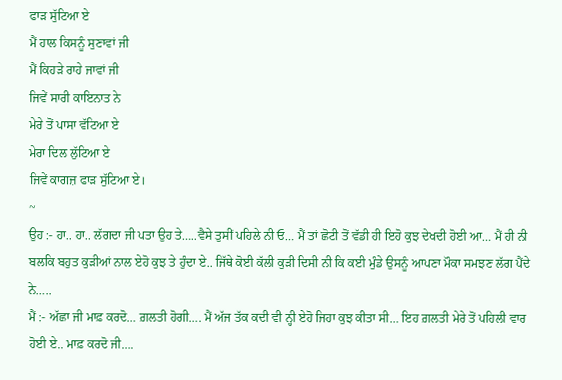ਫਾੜ ਸੁੱਟਿਆ ਏ
ਮੈਂ ਹਾਲ ਕਿਸਨੂੰ ਸੁਣਾਵਾਂ ਜੀ
ਮੈਂ ਕਿਹੜੇ ਰਾਹੇ ਜਾਵਾਂ ਜੀ
ਜਿਵੇਂ ਸਾਰੀ ਕਾਇਨਾਤ ਨੇ
ਮੇਰੇ ਤੋਂ ਪਾਸਾ ਵੱਟਿਆ ਏ
ਮੇਰਾ ਦਿਲ ਲੁੱਟਿਆ ਏ
ਜਿਵੇਂ ਕਾਗਜ਼ ਫਾੜ ਸੁੱਟਿਆ ਏ।
~
ਉਹ :- ਹਾ.. ਹਾ.. ਲੱਗਦਾ ਜੀ ਪਤਾ ਉਹ ਤੇ…..ਵੈਸੇ ਤੁਸੀਂ ਪਹਿਲੇ ਨੀ ਓ… ਮੈਂ ਤਾਂ ਛੋਟੀ ਤੋਂ ਵੱਡੀ ਹੀ ਇਹੋ ਕੁਝ ਦੇਖਦੀ ਹੋਈ ਆ… ਮੈਂ ਹੀ ਨੀ ਬਲਕਿ ਬਹੁਤ ਕੁੜੀਆਂ ਨਾਲ ਏਹੋ ਕੁਝ ਤੇ ਹੁੰਦਾ ਏ.. ਜਿੱਥੇ ਕੋਈ ਕੱਲੀ ਕੁੜੀ ਦਿਸੀ ਨੀ ਕਿ ਕਈ ਮੁੰਡੇ ਉਸਨੂੰ ਆਪਣਾ ਮੌਕਾ ਸਮਝਣ ਲੱਗ ਪੈਂਦੇ ਨੇ…..
ਮੈਂ :- ਅੱਛਾ ਜੀ ਮਾਫ਼ ਕਰਦੋ… ਗ਼ਲਤੀ ਹੋਗੀ…. ਮੈਂ ਅੱਜ ਤੱਕ ਕਦੀ ਵੀ ਨ੍ਹੀ ਏਹੋ ਜਿਹਾ ਕੁਝ ਕੀਤਾ ਸੀ… ਇਹ ਗ਼ਲਤੀ ਮੇਰੇ ਤੋਂ ਪਹਿਲੀ ਵਾਰ ਹੋਈ ਏ.. ਮਾਫ਼ ਕਰਦੋ ਜੀ….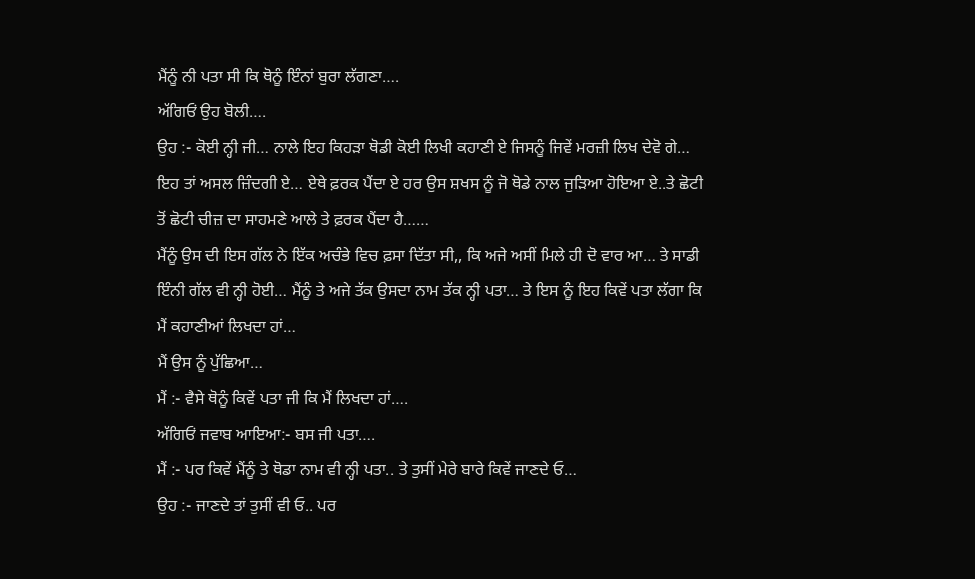ਮੈਂਨੂੰ ਨੀ ਪਤਾ ਸੀ ਕਿ ਥੋਨੂੰ ਇੰਨਾਂ ਬੁਰਾ ਲੱਗਣਾ….
ਅੱਗਿਓਂ ਉਹ ਬੋਲੀ….
ਉਹ :- ਕੋਈ ਨ੍ਹੀ ਜੀ… ਨਾਲੇ ਇਹ ਕਿਹੜਾ ਥੋਡੀ ਕੋਈ ਲਿਖੀ ਕਹਾਣੀ ਏ ਜਿਸਨੂੰ ਜਿਵੇਂ ਮਰਜ਼ੀ ਲਿਖ ਦੇਵੋ ਗੇ… ਇਹ ਤਾਂ ਅਸਲ ਜ਼ਿੰਦਗੀ ਏ… ਏਥੇ ਫ਼ਰਕ ਪੈਂਦਾ ਏ ਹਰ ਉਸ ਸ਼ਖਸ ਨੂੰ ਜੋ ਥੋਡੇ ਨਾਲ ਜੁੜਿਆ ਹੋਇਆ ਏ..ਤੇ ਛੋਟੀ ਤੋਂ ਛੋਟੀ ਚੀਜ਼ ਦਾ ਸਾਹਮਣੇ ਆਲੇ ਤੇ ਫ਼ਰਕ ਪੈਂਦਾ ਹੈ……
ਮੈਂਨੂੰ ਉਸ ਦੀ ਇਸ ਗੱਲ ਨੇ ਇੱਕ ਅਚੰਭੇ ਵਿਚ ਫ਼ਸਾ ਦਿੱਤਾ ਸੀ,, ਕਿ ਅਜੇ ਅਸੀਂ ਮਿਲੇ ਹੀ ਦੋ ਵਾਰ ਆ… ਤੇ ਸਾਡੀ ਇੰਨੀ ਗੱਲ ਵੀ ਨ੍ਹੀ ਹੋਈ… ਮੈਂਨੂੰ ਤੇ ਅਜੇ ਤੱਕ ਉਸਦਾ ਨਾਮ ਤੱਕ ਨ੍ਹੀ ਪਤਾ… ਤੇ ਇਸ ਨੂੰ ਇਹ ਕਿਵੇਂ ਪਤਾ ਲੱਗਾ ਕਿ ਮੈਂ ਕਹਾਣੀਆਂ ਲਿਖਦਾ ਹਾਂ…
ਮੈਂ ਉਸ ਨੂੰ ਪੁੱਛਿਆ…
ਮੈਂ :- ਵੈਸੇ ਥੋਨੂੰ ਕਿਵੇਂ ਪਤਾ ਜੀ ਕਿ ਮੈਂ ਲਿਖਦਾ ਹਾਂ….
ਅੱਗਿਓਂ ਜਵਾਬ ਆਇਆ:- ਬਸ ਜੀ ਪਤਾ….
ਮੈਂ :- ਪਰ ਕਿਵੇਂ ਮੈਂਨੂੰ ਤੇ ਥੋਡਾ ਨਾਮ ਵੀ ਨ੍ਹੀ ਪਤਾ.. ਤੇ ਤੁਸੀਂ ਮੇਰੇ ਬਾਰੇ ਕਿਵੇਂ ਜਾਣਦੇ ਓ…
ਉਹ :- ਜਾਣਦੇ ਤਾਂ ਤੁਸੀਂ ਵੀ ਓ.. ਪਰ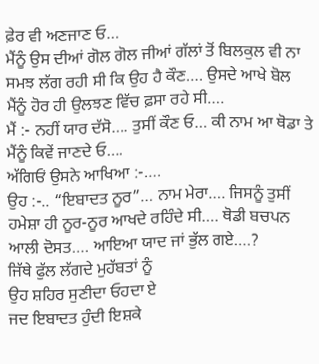ਫ਼ੇਰ ਵੀ ਅਣਜਾਣ ਓ…
ਮੈਂਨੂੰ ਉਸ ਦੀਆਂ ਗੋਲ ਗੋਲ ਜੀਆਂ ਗੱਲਾਂ ਤੋਂ ਬਿਲਕੁਲ ਵੀ ਨਾ ਸਮਝ ਲੱਗ ਰਹੀ ਸੀ ਕਿ ਉਹ ਹੈ ਕੌਣ…. ਉਸਦੇ ਆਖੇ ਬੋਲ ਮੈਂਨੂੰ ਹੋਰ ਹੀ ਉਲਝਣ ਵਿੱਚ ਫ਼ਸਾ ਰਹੇ ਸੀ….
ਮੈਂ :- ਨਹੀਂ ਯਾਰ ਦੱਸੋ…. ਤੁਸੀਂ ਕੌਣ ਓ… ਕੀ ਨਾਮ ਆ ਥੋਡਾ ਤੇ ਮੈਂਨੂੰ ਕਿਵੇਂ ਜਾਣਦੇ ਓ….
ਅੱਗਿਓਂ ਉਸਨੇ ਆਖਿਆ :-….
ਉਹ :-.. “ਇਬਾਦਤ ਨੂਰ”… ਨਾਮ ਮੇਰਾ…. ਜਿਸਨੂੰ ਤੁਸੀਂ ਹਮੇਸ਼ਾ ਹੀ ਨੂਰ-ਨੂਰ ਆਖਦੇ ਰਹਿੰਦੇ ਸੀ…. ਥੋਡੀ ਬਚਪਨ ਆਲੀ ਦੋਸਤ…. ਆਇਆ ਯਾਦ ਜਾਂ ਭੁੱਲ ਗਏ….?
ਜਿੱਥੇ ਫੁੱਲ ਲੱਗਦੇ ਮੁਹੱਬਤਾਂ ਨੂੰ
ਉਹ ਸ਼ਹਿਰ ਸੁਣੀਦਾ ਓਹਦਾ ਏ
ਜਦ ਇਬਾਦਤ ਹੁੰਦੀ ਇਸ਼ਕੇ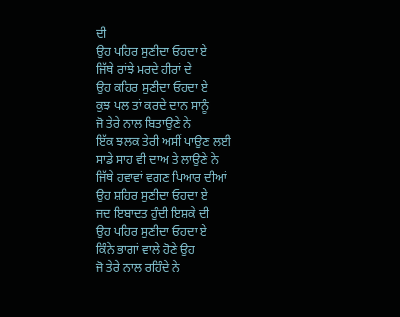ਦੀ
ਉਹ ਪਹਿਰ ਸੁਣੀਦਾ ਓਹਦਾ ਏ
ਜਿੱਥੇ ਰਾਂਝੇ ਮਰਦੇ ਹੀਰਾਂ ਦੇ
ਉਹ ਕਹਿਰ ਸੁਣੀਦਾ ਓਹਦਾ ਏ
ਕੁਝ ਪਲ ਤਾਂ ਕਰਦੇ ਦਾਨ ਸਾਨੂੰ
ਜੋ ਤੇਰੇ ਨਾਲ ਬਿਤਾਉਣੇ ਨੇ
ਇੱਕ ਝਲਕ ਤੇਰੀ ਅਸੀਂ ਪਾਉਣ ਲਈ
ਸਾਡੇ ਸਾਹ ਵੀ ਦਾਅ ਤੇ ਲਾਉਣੇ ਨੇ
ਜਿੱਥੇ ਹਵਾਵਾਂ ਵਗਣ ਪਿਆਰ ਦੀਆਂ
ਉਹ ਸ਼ਹਿਰ ਸੁਣੀਦਾ ਓਹਦਾ ਏ
ਜਦ ਇਬਾਦਤ ਹੁੰਦੀ ਇਸ਼ਕੇ ਦੀ
ਉਹ ਪਹਿਰ ਸੁਣੀਦਾ ਓਹਦਾ ਏ
ਕਿੰਨੇ ਭਾਗਾਂ ਵਾਲੇ ਹੋਣੇ ਉਹ
ਜੋ ਤੇਰੇ ਨਾਲ ਰਹਿੰਦੇ ਨੇ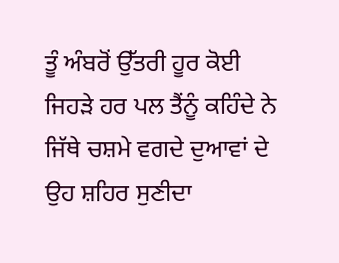ਤੂੰ ਅੰਬਰੋਂ ਉੱਤਰੀ ਹੂਰ ਕੋਈ
ਜਿਹੜੇ ਹਰ ਪਲ ਤੈਂਨੂੰ ਕਹਿੰਦੇ ਨੇ
ਜਿੱਥੇ ਚਸ਼ਮੇ ਵਗਦੇ ਦੁਆਵਾਂ ਦੇ
ਉਹ ਸ਼ਹਿਰ ਸੁਣੀਦਾ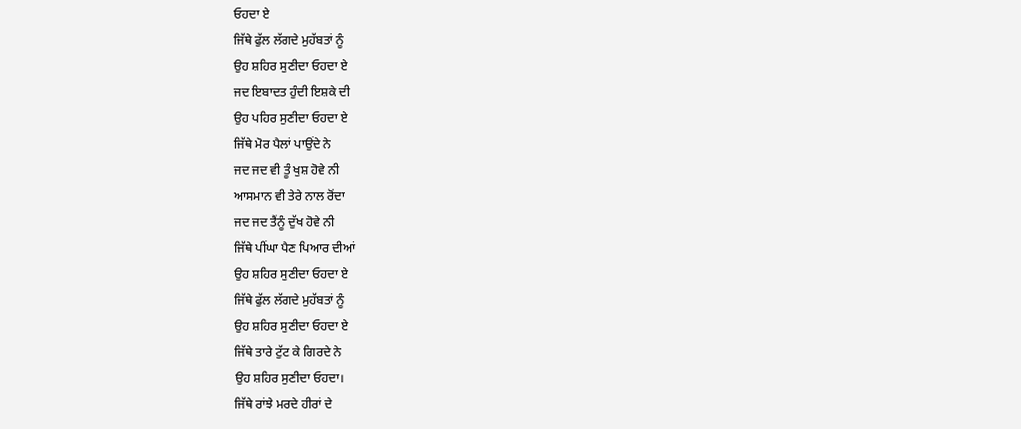ਓਹਦਾ ਏ
ਜਿੱਥੇ ਫੁੱਲ ਲੱਗਦੇ ਮੁਹੱਬਤਾਂ ਨੂੰ
ਉਹ ਸ਼ਹਿਰ ਸੁਣੀਦਾ ਓਹਦਾ ਏ
ਜਦ ਇਬਾਦਤ ਹੁੰਦੀ ਇਸ਼ਕੇ ਦੀ
ਉਹ ਪਹਿਰ ਸੁਣੀਦਾ ਓਹਦਾ ਏ
ਜਿੱਥੇ ਮੋਰ ਪੈਲਾਂ ਪਾਉਂਦੇ ਨੇ
ਜਦ ਜਦ ਵੀ ਤੂੰ ਖੁਸ਼ ਹੋਵੇ ਨੀ
ਆਸਮਾਨ ਵੀ ਤੇਰੇ ਨਾਲ ਰੋਂਦਾ
ਜਦ ਜਦ ਤੈਂਨੂੰ ਦੁੱਖ ਹੋਵੇ ਨੀ
ਜਿੱਥੇ ਪੀਂਘਾ ਪੈਣ ਪਿਆਰ ਦੀਆਂ
ਉਹ ਸ਼ਹਿਰ ਸੁਣੀਦਾ ਓਹਦਾ ਏ
ਜਿੱਥੇ ਫੁੱਲ ਲੱਗਦੇ ਮੁਹੱਬਤਾਂ ਨੂੰ
ਉਹ ਸ਼ਹਿਰ ਸੁਣੀਦਾ ਓਹਦਾ ਏ
ਜਿੱਥੇ ਤਾਰੇ ਟੁੱਟ ਕੇ ਗਿਰਦੇ ਨੇ
ਉਹ ਸ਼ਹਿਰ ਸੁਣੀਦਾ ਓਹਦਾ।
ਜਿੱਥੇ ਰਾਂਝੇ ਮਰਦੇ ਹੀਰਾਂ ਦੇ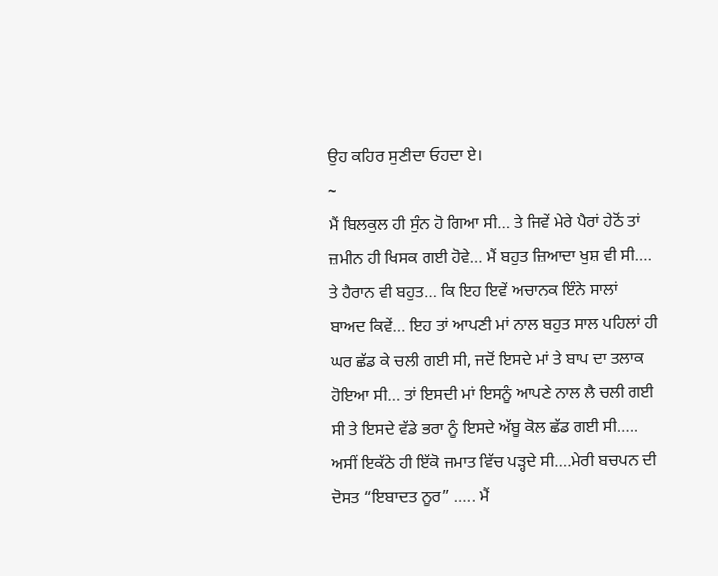ਉਹ ਕਹਿਰ ਸੁਣੀਦਾ ਓਹਦਾ ਏ।
~
ਮੈਂ ਬਿਲਕੁਲ ਹੀ ਸੁੰਨ ਹੋ ਗਿਆ ਸੀ… ਤੇ ਜਿਵੇਂ ਮੇਰੇ ਪੈਰਾਂ ਹੇਠੋਂ ਤਾਂ ਜ਼ਮੀਨ ਹੀ ਖਿਸਕ ਗਈ ਹੋਵੇ… ਮੈਂ ਬਹੁਤ ਜ਼ਿਆਦਾ ਖੁਸ਼ ਵੀ ਸੀ…. ਤੇ ਹੈਰਾਨ ਵੀ ਬਹੁਤ… ਕਿ ਇਹ ਇਵੇਂ ਅਚਾਨਕ ਇੰਨੇ ਸਾਲਾਂ ਬਾਅਦ ਕਿਵੇਂ… ਇਹ ਤਾਂ ਆਪਣੀ ਮਾਂ ਨਾਲ ਬਹੁਤ ਸਾਲ ਪਹਿਲਾਂ ਹੀ ਘਰ ਛੱਡ ਕੇ ਚਲੀ ਗਈ ਸੀ, ਜਦੋਂ ਇਸਦੇ ਮਾਂ ਤੇ ਬਾਪ ਦਾ ਤਲਾਕ ਹੋਇਆ ਸੀ… ਤਾਂ ਇਸਦੀ ਮਾਂ ਇਸਨੂੰ ਆਪਣੇ ਨਾਲ ਲੈ ਚਲੀ ਗਈ ਸੀ ਤੇ ਇਸਦੇ ਵੱਡੇ ਭਰਾ ਨੂੰ ਇਸਦੇ ਅੱਬੂ ਕੋਲ ਛੱਡ ਗਈ ਸੀ….. ਅਸੀਂ ਇਕੱਠੇ ਹੀ ਇੱਕੋ ਜਮਾਤ ਵਿੱਚ ਪੜ੍ਹਦੇ ਸੀ….ਮੇਰੀ ਬਚਪਨ ਦੀ ਦੋਸਤ “ਇਬਾਦਤ ਨੂਰ” ….. ਮੈਂ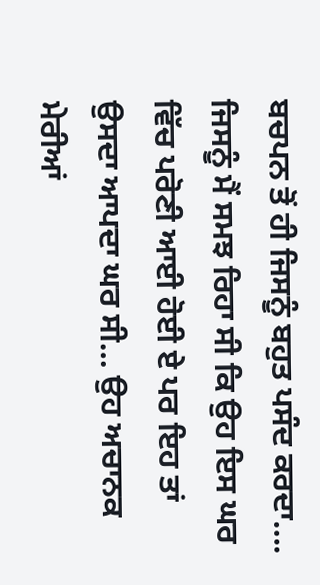ਬਚਪਨ ਤੋਂ ਹੀ ਜਿਸਨੂੰ ਬਹੁਤ ਪਸੰਦ ਕਰਦਾ…. ਜਿਸਨੂੰ ਮੈਂ ਸਮਝ ਰਿਹਾ ਸੀ ਕਿ ਉਹ ਇਸ ਘਰ ਵਿੱਚ ਪਰੋਣੀ ਆਈ ਹੋਈ ਏ ਪਰ ਇਹ ਤਾਂ ਉਸਦਾ ਆਪਦਾ ਘਰ ਸੀ… ਉਹ ਅਚਾਨਕ ਮੇਰੀਆਂ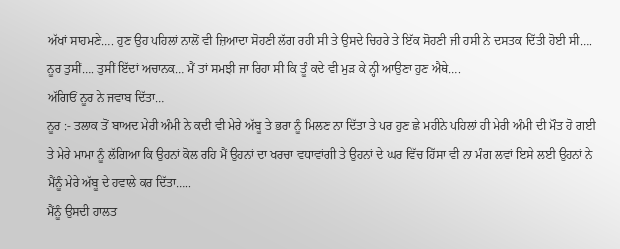ਅੱਖਾਂ ਸਾਹਮਣੇ…. ਹੁਣ ਉਹ ਪਹਿਲਾਂ ਨਾਲੋਂ ਵੀ ਜ਼ਿਆਦਾ ਸੋਹਣੀ ਲੱਗ ਰਹੀ ਸੀ ਤੇ ਉਸਦੇ ਚਿਹਰੇ ਤੇ ਇੱਕ ਸੋਹਣੀ ਜੀ ਹਸੀ ਨੇ ਦਸਤਕ ਦਿੱਤੀ ਹੋਈ ਸੀ….
ਨੂਰ ਤੁਸੀਂ…. ਤੁਸੀਂ ਇੱਦਾਂ ਅਚਾਨਕ… ਮੈਂ ਤਾਂ ਸਮਝੀ ਜਾ ਰਿਹਾ ਸੀ ਕਿ ਤੂੰ ਕਦੇ ਵੀ ਮੁੜ ਕੇ ਨ੍ਹੀ ਆਉਣਾ ਹੁਣ ਐਥੇ….
ਅੱਗਿਓਂ ਨੂਰ ਨੇ ਜਵਾਬ ਦਿੱਤਾ…
ਨੂਰ :- ਤਲਾਕ ਤੋਂ ਬਾਅਦ ਮੇਰੀ ਅੰਮੀ ਨੇ ਕਦੀ ਵੀ ਮੇਰੇ ਅੱਬੂ ਤੇ ਭਰਾ ਨੂੰ ਮਿਲਣ ਨਾ ਦਿੱਤਾ ਤੇ ਪਰ ਹੁਣ ਛੇ ਮਹੀਨੇ ਪਹਿਲਾਂ ਹੀ ਮੇਰੀ ਅੰਮੀ ਦੀ ਮੌਤ ਹੋ ਗਈ ਤੇ ਮੇਰੇ ਮਾਮਾ ਨੂੰ ਲੱਗਿਆ ਕਿ ਉਹਨਾਂ ਕੋਲ ਰਹਿ ਮੈਂ ਉਹਨਾਂ ਦਾ ਖਰਚਾ ਵਧਾਵਾਂਗੀ ਤੇ ਉਹਨਾਂ ਦੇ ਘਰ ਵਿੱਚ ਹਿੱਸਾ ਵੀ ਨਾ ਮੰਗ ਲਵਾਂ ਇਸੇ ਲਈ ਉਹਨਾਂ ਨੇ ਮੈਂਨੂੰ ਮੇਰੇ ਅੱਬੂ ਦੇ ਹਵਾਲੇ ਕਰ ਦਿੱਤਾ…..
ਮੈਂਨੂੰ ਉਸਦੀ ਹਾਲਤ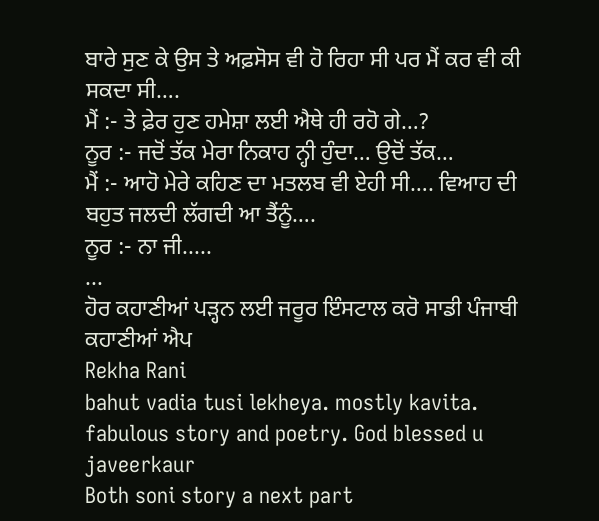ਬਾਰੇ ਸੁਣ ਕੇ ਉਸ ਤੇ ਅਫ਼ਸੋਸ ਵੀ ਹੋ ਰਿਹਾ ਸੀ ਪਰ ਮੈਂ ਕਰ ਵੀ ਕੀ ਸਕਦਾ ਸੀ….
ਮੈਂ :- ਤੇ ਫ਼ੇਰ ਹੁਣ ਹਮੇਸ਼ਾ ਲਈ ਐਥੇ ਹੀ ਰਹੋ ਗੇ…?
ਨੂਰ :- ਜਦੋਂ ਤੱਕ ਮੇਰਾ ਨਿਕਾਹ ਨ੍ਹੀ ਹੁੰਦਾ… ਉਦੋਂ ਤੱਕ…
ਮੈਂ :- ਆਹੋ ਮੇਰੇ ਕਹਿਣ ਦਾ ਮਤਲਬ ਵੀ ਏਹੀ ਸੀ…. ਵਿਆਹ ਦੀ ਬਹੁਤ ਜਲਦੀ ਲੱਗਦੀ ਆ ਤੈਂਨੂੰ….
ਨੂਰ :- ਨਾ ਜੀ.....
...
ਹੋਰ ਕਹਾਣੀਆਂ ਪੜ੍ਹਨ ਲਈ ਜਰੂਰ ਇੰਸਟਾਲ ਕਰੋ ਸਾਡੀ ਪੰਜਾਬੀ ਕਹਾਣੀਆਂ ਐਪ
Rekha Rani
bahut vadia tusi lekheya. mostly kavita. fabulous story and poetry. God blessed u
javeerkaur
Both soni story a next part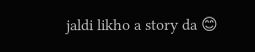jaldi likho a story da 😊